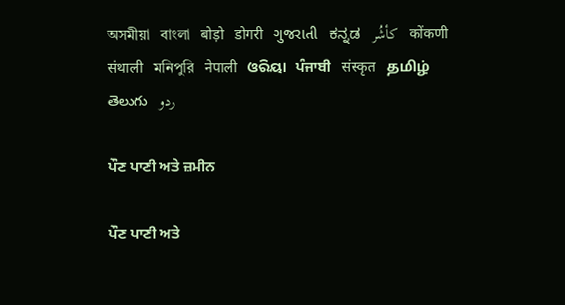অসমীয়া   বাংলা   बोड़ो   डोगरी   ગુજરાતી   ಕನ್ನಡ   كأشُر   कोंकणी   संथाली   মনিপুরি   नेपाली   ଓରିୟା   ਪੰਜਾਬੀ   संस्कृत   தமிழ்  తెలుగు   ردو

ਪੌਣ ਪਾਣੀ ਅਤੇ ਜ਼ਮੀਨ

ਪੌਣ ਪਾਣੀ ਅਤੇ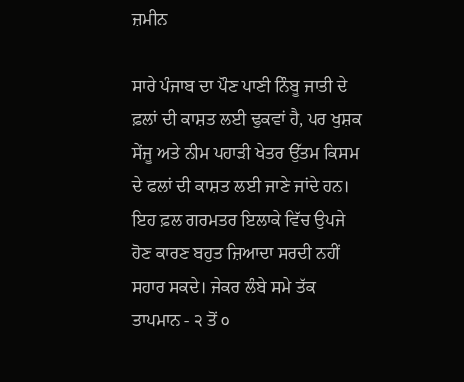ਜ਼ਮੀਨ

ਸਾਰੇ ਪੰਜਾਬ ਦਾ ਪੌਣ ਪਾਣੀ ਨਿੰਬੂ ਜਾਤੀ ਦੇ ਫ਼ਲਾਂ ਦੀ ਕਾਸ਼ਤ ਲਈ ਢੁਕਵਾਂ ਹੈ, ਪਰ ਖੁਸ਼ਕ ਸੇਂਜੂ ਅਤੇ ਨੀਮ ਪਹਾੜੀ ਖੇਤਰ ਉੱਤਮ ਕਿਸਮ ਦੇ ਫਲਾਂ ਦੀ ਕਾਸ਼ਤ ਲਈ ਜਾਣੇ ਜਾਂਦੇ ਹਨ। ਇਹ ਫ਼ਲ ਗਰਮਤਰ ਇਲਾਕੇ ਵਿੱਚ ਉਪਜੇ ਹੋਣ ਕਾਰਣ ਬਹੁਤ ਜ਼ਿਆਦਾ ਸਰਦੀ ਨਹੀਂ ਸਹਾਰ ਸਕਦੇ। ਜੇਕਰ ਲੰਬੇ ਸਮੇ ਤੱਕ ਤਾਪਮਾਨ - ੨ ਤੋਂ ੦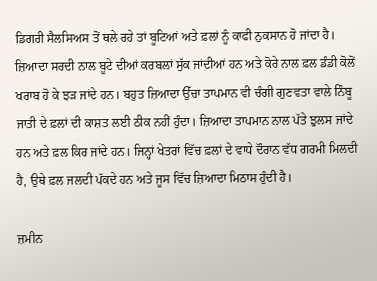ਡਿਗਰੀ ਸੈਲਸਿਅਸ ਤੋਂ ਥਲੇ ਰਹੇ ਤਾਂ ਬੂਟਿਆਂ ਅਤੇ ਫ਼ਲਾਂ ਨੂੰ ਕਾਫੀ ਨੁਕਸਾਨ ਹੋ ਜਾਂਦਾ ਹੈ। ਜ਼ਿਆਦਾ ਸਰਦੀ ਨਾਲ ਬੂਟੇ ਦੀਆਂ ਕਰਬਲਾਂ ਸੁੱਕ ਜਾਂਦੀਆਂ ਹਨ ਅਤੇ ਕੋਰੇ ਨਾਲ ਫ਼ਲ ਡੰਡੀ ਕੋਲੋਂ ਖਰਾਬ ਹੋ ਕੇ ਝੜ ਜਾਂਦੇ ਹਨ। ਬਹੁਤ ਜ਼ਿਆਦਾ ਉੱਚਾ ਤਾਪਮਾਨ ਵੀ ਚੰਗੀ ਗੁਣਵਤਾ ਵਾਲੇ ਨਿੰਬੂ ਜਾਤੀ ਦੇ ਫ਼ਲਾਂ ਦੀ ਕਾਸ਼ਤ ਲਈ ਠੀਕ ਨਹੀਂ ਹੁੰਦਾ। ਜ਼ਿਆਦਾ ਤਾਪਮਾਨ ਨਾਲ ਪੱਤੇ ਝੁਲਸ ਜਾਂਦੇ ਹਨ ਅਤੇ ਫ਼ਲ ਕਿਰ ਜਾਂਦੇ ਹਨ। ਜਿਨ੍ਹਾਂ ਖੇਤਰਾਂ ਵਿੱਚ ਫ਼ਲਾਂ ਦੇ ਵਾਧੇ ਦੌਰਾਨ ਵੱਧ ਗਰਮੀ ਮਿਲਦੀ ਹੈ, ਉਥੇ ਫ਼ਲ ਜਲਦੀ ਪੱਕਦੇ ਹਨ ਅਤੇ ਜੂਸ ਵਿੱਚ ਜ਼ਿਆਦਾ ਮਿਠਾਸ ਹੁੰਦੀ ਹੈ।

ਜ਼ਮੀਨ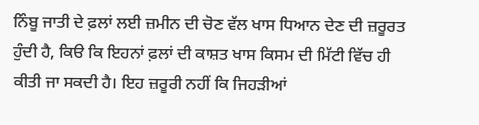ਨਿੰਬੂ ਜਾਤੀ ਦੇ ਫ਼ਲਾਂ ਲਈ ਜ਼ਮੀਨ ਦੀ ਚੋਣ ਵੱਲ ਖਾਸ ਧਿਆਨ ਦੇਣ ਦੀ ਜ਼ਰੂਰਤ ਹੁੰਦੀ ਹੈ, ਕਿੳ ਕਿ ਇਹਨਾਂ ਫ਼ਲਾਂ ਦੀ ਕਾਸ਼ਤ ਖਾਸ ਕਿਸਮ ਦੀ ਮਿੱਟੀ ਵਿੱਚ ਹੀ ਕੀਤੀ ਜਾ ਸਕਦੀ ਹੈ। ਇਹ ਜ਼ਰੂਰੀ ਨਹੀਂ ਕਿ ਜਿਹੜੀਆਂ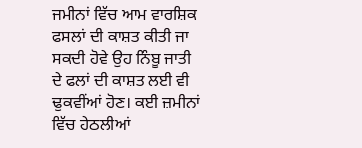ਜਮੀਨਾਂ ਵਿੱਚ ਆਮ ਵਾਰਸ਼ਿਕ ਫਸਲਾਂ ਦੀ ਕਾਸ਼ਤ ਕੀਤੀ ਜਾ ਸਕਦੀ ਹੋਵੇ ਉਹ ਨਿੰਬੂ ਜਾਤੀ ਦੇ ਫਲਾਂ ਦੀ ਕਾਸ਼ਤ ਲਈ ਵੀ ਢੁਕਵੀਂਆਂ ਹੋਣ। ਕਈ ਜ਼ਮੀਨਾਂ ਵਿੱਚ ਹੇਠਲੀਆਂ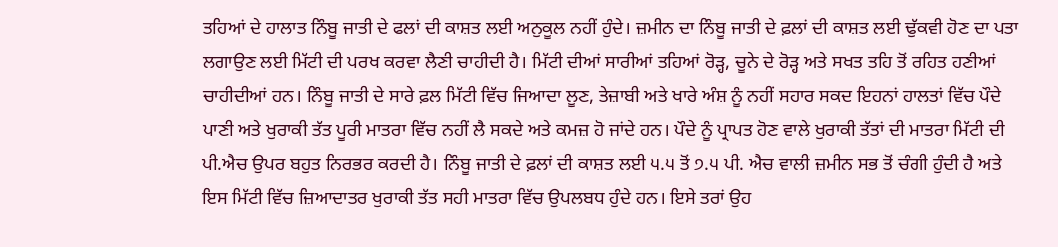ਤਹਿਆਂ ਦੇ ਹਾਲਾਤ ਨਿੰਬੂ ਜਾਤੀ ਦੇ ਫਲਾਂ ਦੀ ਕਾਸ਼ਤ ਲਈ ਅਨੁਕੂਲ ਨਹੀਂ ਹੁੰਦੇ। ਜ਼ਮੀਨ ਦਾ ਨਿੰਬੂ ਜਾਤੀ ਦੇ ਫ਼ਲਾਂ ਦੀ ਕਾਸ਼ਤ ਲਈ ਢੁੱਕਵੀ ਹੋਣ ਦਾ ਪਤਾ ਲਗਾਉਣ ਲਈ ਮਿੱਟੀ ਦੀ ਪਰਖ ਕਰਵਾ ਲੈਣੀ ਚਾਹੀਦੀ ਹੈ। ਮਿੱਟੀ ਦੀਆਂ ਸਾਰੀਆਂ ਤਹਿਆਂ ਰੋੜ੍ਹ, ਚੂਨੇ ਦੇ ਰੋੜ੍ਹ ਅਤੇ ਸਖਤ ਤਹਿ ਤੋਂ ਰਹਿਤ ਹਣੀਆਂ ਚਾਹੀਦੀਆਂ ਹਨ। ਨਿੰਬੂ ਜਾਤੀ ਦੇ ਸਾਰੇ ਫ਼ਲ ਮਿੱਟੀ ਵਿੱਚ ਜਿਆਦਾ ਲੂਣ, ਤੇਜ਼ਾਬੀ ਅਤੇ ਖਾਰੇ ਅੰਸ਼ ਨੂੰ ਨਹੀਂ ਸਹਾਰ ਸਕਦ ਇਹਨਾਂ ਹਾਲਤਾਂ ਵਿੱਚ ਪੌਦੇ ਪਾਣੀ ਅਤੇ ਖੁਰਾਕੀ ਤੱਤ ਪੂਰੀ ਮਾਤਰਾ ਵਿੱਚ ਨਹੀਂ ਲੈ ਸਕਦੇ ਅਤੇ ਕਮਜ਼ ਹੋ ਜਾਂਦੇ ਹਨ। ਪੌਦੇ ਨੂੰ ਪ੍ਰਾਪਤ ਹੋਣ ਵਾਲੇ ਖੁਰਾਕੀ ਤੱਤਾਂ ਦੀ ਮਾਤਰਾ ਮਿੱਟੀ ਦੀ ਪੀ.ਐਚ ਉਪਰ ਬਹੁਤ ਨਿਰਭਰ ਕਰਦੀ ਹੈ। ਨਿੰਬੂ ਜਾਤੀ ਦੇ ਫ਼ਲਾਂ ਦੀ ਕਾਸ਼ਤ ਲਈ ੫.੫ ਤੋਂ ੭.੫ ਪੀ. ਐਚ ਵਾਲੀ ਜ਼ਮੀਨ ਸਭ ਤੋਂ ਚੰਗੀ ਹੁੰਦੀ ਹੈ ਅਤੇ ਇਸ ਮਿੱਟੀ ਵਿੱਚ ਜ਼ਿਆਦਾਤਰ ਖੁਰਾਕੀ ਤੱਤ ਸਹੀ ਮਾਤਰਾ ਵਿੱਚ ਉਪਲਬਧ ਹੁੰਦੇ ਹਨ। ਇਸੇ ਤਰਾਂ ਉਹ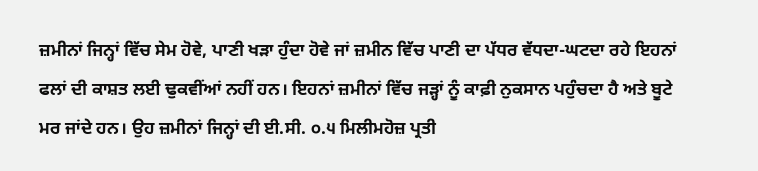ਜ਼ਮੀਨਾਂ ਜਿਨ੍ਹਾਂ ਵਿੱਚ ਸੇਮ ਹੋਵੇ, ਪਾਣੀ ਖੜਾ ਹੁੰਦਾ ਹੋਵੇ ਜਾਂ ਜ਼ਮੀਨ ਵਿੱਚ ਪਾਣੀ ਦਾ ਪੱਧਰ ਵੱਧਦਾ-ਘਟਦਾ ਰਹੇ ਇਹਨਾਂ ਫਲਾਂ ਦੀ ਕਾਸ਼ਤ ਲਈ ਢੁਕਵੀਂਆਂ ਨਹੀਂ ਹਨ। ਇਹਨਾਂ ਜ਼ਮੀਨਾਂ ਵਿੱਚ ਜੜ੍ਹਾਂ ਨੂੰ ਕਾਫ਼ੀ ਨੁਕਸਾਨ ਪਹੁੰਚਦਾ ਹੈ ਅਤੇ ਬੂਟੇ ਮਰ ਜਾਂਦੇ ਹਨ। ਉਹ ਜ਼ਮੀਨਾਂ ਜਿਨ੍ਹਾਂ ਦੀ ਈ.ਸੀ. ੦.੫ ਮਿਲੀਮਹੋਜ਼ ਪ੍ਰਤੀ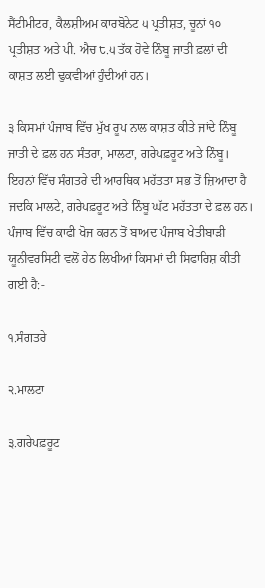ਸੈਂਟੀਮੀਟਰ, ਕੈਲਸ਼ੀਅਮ ਕਾਰਬੋਨੇਟ ੫ ਪ੍ਰਤੀਸ਼ਤ, ਚੂਨਾਂ ੧੦ ਪ੍ਰਤੀਸ਼ਤ ਅਤੇ ਪੀ. ਐਚ ੮.੫ ਤੱਕ ਹੋਵੇ ਨਿੰਬੂ ਜਾਤੀ ਫ਼ਲਾਂ ਦੀ ਕਾਸ਼ਤ ਲਈ ਢੁਕਵੀਆਂ ਹੁੰਦੀਆਂ ਹਨ।

੩ ਕਿਸਮਾਂ ਪੰਜਾਬ ਵਿੱਚ ਮੁੱਖ ਰੂਪ ਨਾਲ ਕਾਸ਼ਤ ਕੀਤੇ ਜਾਂਦੇ ਨਿੰਬੂ ਜਾਤੀ ਦੇ ਫ਼ਲ ਹਨ ਸੰਤਰਾ, ਮਾਲਟਾ, ਗਰੇਪਫ਼ਰੂਟ ਅਤੇ ਨਿੰਬੂ। ਇਹਨਾਂ ਵਿੱਚ ਸੰਗਤਰੇ ਦੀ ਆਰਥਿਕ ਮਹੱਤਤਾ ਸਭ ਤੋਂ ਜ਼ਿਆਦਾ ਹੈ ਜਦਕਿ ਮਾਲਟੇ, ਗਰੇਪਫ਼ਰੂਟ ਅਤੇ ਨਿੰਬੂ ਘੱਟ ਮਹੱਤਤਾ ਦੇ ਫ਼ਲ ਹਨ। ਪੰਜਾਬ ਵਿੱਚ ਕਾਫੀ ਖੋਜ ਕਰਨ ਤੋਂ ਬਾਅਦ ਪੰਜਾਬ ਖੇਤੀਬਾੜੀ ਯੂਨੀਵਰਸਿਟੀ ਵਲੋਂ ਹੇਠ ਲਿਖੀਆਂ ਕਿਸਮਾਂ ਦੀ ਸਿਫਾਰਿਸ਼ ਕੀਤੀ ਗਈ ਹੈ:-

੧.ਸੰਗਤਰੇ

੨.ਮਾਲਟਾ

੩.ਗਰੇਪਫ਼ਰੂਟ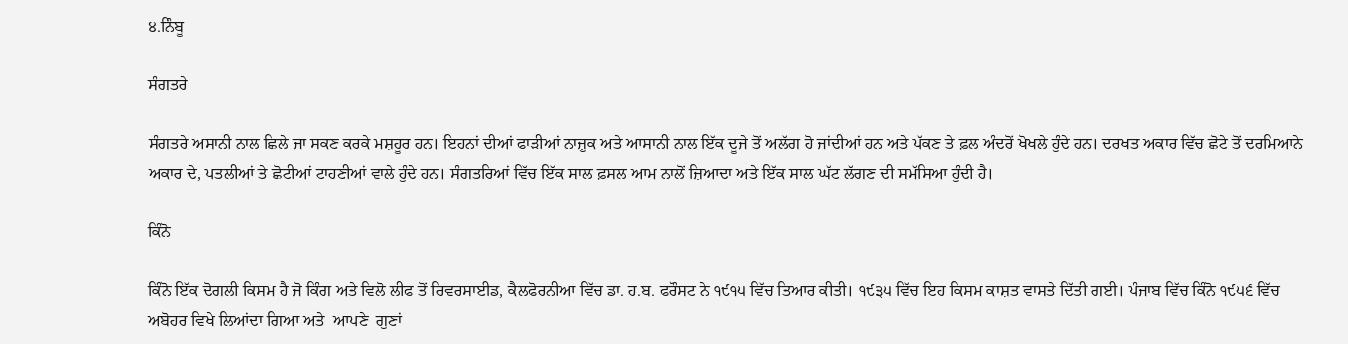੪.ਨਿੰਬੂ

ਸੰਗਤਰੇ

ਸੰਗਤਰੇ ਅਸਾਨੀ ਨਾਲ ਛਿਲੇ ਜਾ ਸਕਣ ਕਰਕੇ ਮਸ਼ਹੂਰ ਹਨ। ਇਹਨਾਂ ਦੀਆਂ ਫਾੜੀਆਂ ਨਾਜ਼ੁਕ ਅਤੇ ਆਸਾਨੀ ਨਾਲ ਇੱਕ ਦੂਜੇ ਤੋਂ ਅਲੱਗ ਹੋ ਜਾਂਦੀਆਂ ਹਨ ਅਤੇ ਪੱਕਣ ਤੇ ਫ਼ਲ ਅੰਦਰੋਂ ਖੋਖਲੇ ਹੁੰਦੇ ਹਨ। ਦਰਖਤ ਅਕਾਰ ਵਿੱਚ ਛੋਟੇ ਤੋਂ ਦਰਮਿਆਨੇ ਅਕਾਰ ਦੇ, ਪਤਲੀਆਂ ਤੇ ਛੋਟੀਆਂ ਟਾਹਣੀਆਂ ਵਾਲੇ ਹੁੰਦੇ ਹਨ। ਸੰਗਤਰਿਆਂ ਵਿੱਚ ਇੱਕ ਸਾਲ ਫ਼ਸਲ ਆਮ ਨਾਲੋਂ ਜ਼ਿਆਦਾ ਅਤੇ ਇੱਕ ਸਾਲ ਘੱਟ ਲੱਗਣ ਦੀ ਸਮੱਸਿਆ ਹੁੰਦੀ ਹੈ।

ਕਿੰਨੋ

ਕਿੰਨੋ ਇੱਕ ਦੋਗਲੀ ਕਿਸਮ ਹੈ ਜੋ ਕਿੰਗ ਅਤੇ ਵਿਲੋ ਲੀਫ ਤੋਂ ਰਿਵਰਸਾਈਡ, ਕੈਲਫੋਰਨੀਆ ਵਿੱਚ ਡਾ. ਹ.ਬ. ਫਰੌਸਟ ਨੇ ੧੯੧੫ ਵਿੱਚ ਤਿਆਰ ਕੀਤੀ। ੧੯੩੫ ਵਿੱਚ ਇਹ ਕਿਸਮ ਕਾਸ਼ਤ ਵਾਸਤੇ ਦਿੱਤੀ ਗਈ। ਪੰਜਾਬ ਵਿੱਚ ਕਿੰਨੋ ੧੯੫੬ ਵਿੱਚ ਅਬੋਹਰ ਵਿਖੇ ਲਿਆਂਦਾ ਗਿਆ ਅਤੇ  ਆਪਣੇ  ਗੁਣਾਂ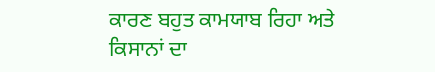ਕਾਰਣ ਬਹੁਤ ਕਾਮਯਾਬ ਰਿਹਾ ਅਤੇ ਕਿਸਾਨਾਂ ਦਾ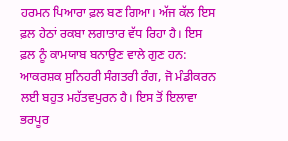ਹਰਮਨ ਪਿਆਰਾ ਫ਼ਲ ਬਣ ਗਿਆ। ਅੱਜ ਕੱਲ ਇਸ ਫ਼ਲ ਹੇਠਾਂ ਰਕਬਾ ਲਗਾਤਾਰ ਵੱਧ ਰਿਹਾ ਹੈ। ਇਸ ਫ਼ਲ ਨੂੰ ਕਾਮਯਾਬ ਬਨਾਉਣ ਵਾਲੇ ਗੁਣ ਹਨ: ਆਕਰਸ਼ਕ ਸੁਨਿਹਰੀ ਸੰਗਤਰੀ ਰੰਗ, ਜੋ ਮੰਡੀਕਰਨ ਲਈ ਬਹੁਤ ਮਹੱਤਵਪੁਰਨ ਹੈ। ਇਸ ਤੋਂ ਇਲਾਵਾ ਭਰਪੂਰ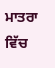ਮਾਤਰਾ ਵਿੱਚ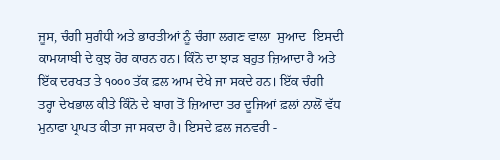ਜੂਸ, ਚੰਗੀ ਸੁਗੰਧੀ ਅਤੇ ਭਾਰਤੀਆਂ ਨੂੰ ਚੰਗਾ ਲਗਣ ਵਾਲਾ  ਸੁਆਦ  ਇਸਦੀ ਕਾਮਯਾਬੀ ਦੇ ਕੁਝ ਹੋਰ ਕਾਰਨ ਹਨ। ਕਿੰਨੋ ਦਾ ਝਾੜ ਬਹੁਤ ਜ਼ਿਆਦਾ ਹੈ ਅਤੇ ਇੱਕ ਦਰਖਤ ਤੇ ੧੦੦੦ ਤੱਕ ਫ਼ਲ ਆਮ ਦੇਖੇ ਜਾ ਸਕਦੇ ਹਨ। ਇੱਕ ਚੰਗੀ ਤਰ੍ਹਾ ਦੇਖਭਾਲ ਕੀਤੇ ਕਿੰਨੋ ਦੇ ਬਾਗ ਤੋਂ ਜ਼ਿਆਦਾ ਤਰ ਦੂਜਿਆਂ ਫ਼ਲਾਂ ਨਾਲੋਂ ਵੱਧ ਮੁਨਾਫਾ ਪ੍ਰਾਪਤ ਕੀਤਾ ਜਾ ਸਕਦਾ ਹੈ। ਇਸਦੇ ਫ਼ਲ ਜਨਵਰੀ -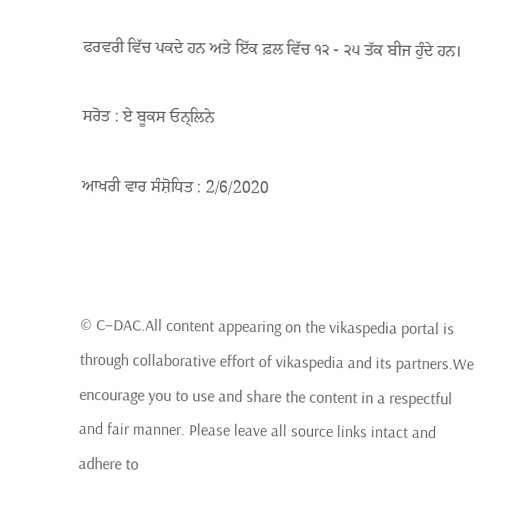ਫਰਵਰੀ ਵਿੱਚ ਪਕਦੇ ਹਨ ਅਤੇ ਇੱਕ ਫ਼ਲ ਵਿੱਚ ੧੨ - ੨੫ ਤੱਕ ਬੀਜ ਹੁੰਦੇ ਹਨ।

ਸਰੋਤ : ਏ ਬੂਕਸ ਓਨ੍ਲਿਨੇ

ਆਖਰੀ ਵਾਰ ਸੰਸ਼ੋਧਿਤ : 2/6/2020



© C–DAC.All content appearing on the vikaspedia portal is through collaborative effort of vikaspedia and its partners.We encourage you to use and share the content in a respectful and fair manner. Please leave all source links intact and adhere to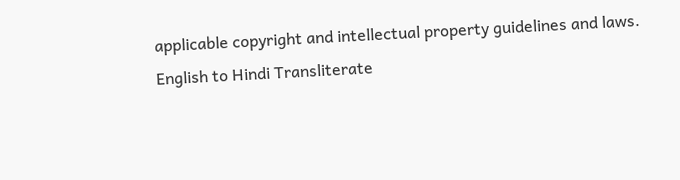applicable copyright and intellectual property guidelines and laws.
English to Hindi Transliterate